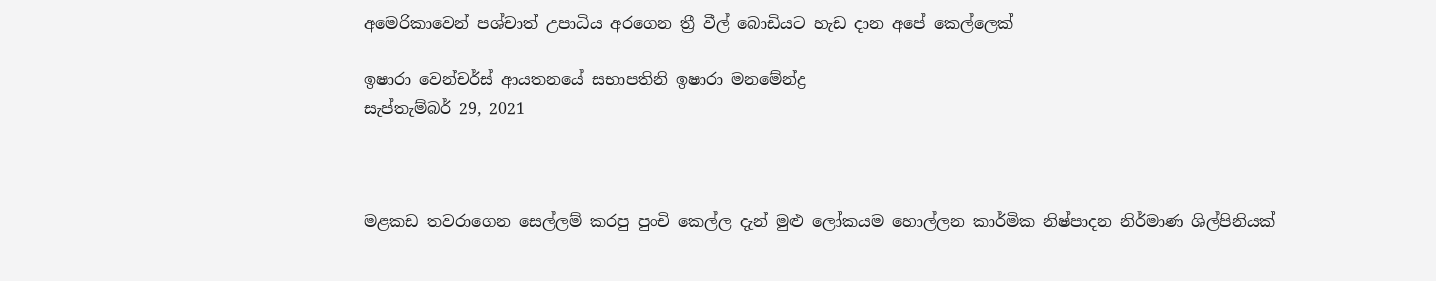අමෙරිකාවෙන් පශ්චාත් උපාධිය අරගෙන ත්‍රී වීල් බොඩියට හැඩ දාන අපේ කෙල්ලෙක්

ඉෂාරා වෙන්චර්ස් ආයතනයේ සභාපතිනි ඉෂාරා මනමේන්ද්‍ර
සැප්තැම්බර් 29, 2021



මළකඩ තවරාගෙන සෙල්ලම් කරපු පුංචි කෙල්ල දැන් මුළු ලෝකයම හොල්ලන කාර්මික නිෂ්පාදන නිර්මාණ ශිල්පිනියක්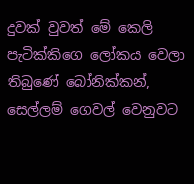දුවක් වුවත් මේ කෙලි පැටික්කිගෙ ලෝකය වෙලා තිබුණේ බෝනික්කන්, සෙල්ලම් ගෙවල් වෙනුවට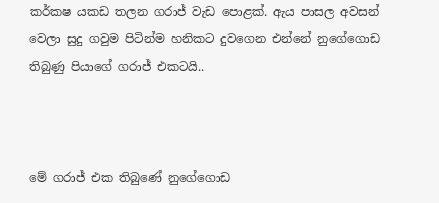කර්කෂ යකඩ තලන ගරාජ් වැඩ පොළක්. ඇය පාසල අවසන් වෙලා සුදු ගවුම පිටින්ම හනිකට දුවගෙන එන්නේ නුගේගොඩ තිබුණු පියාගේ ගරාජ් එකටයි..



මේ ගරාජ් එක තිබුණේ නුගේගොඩ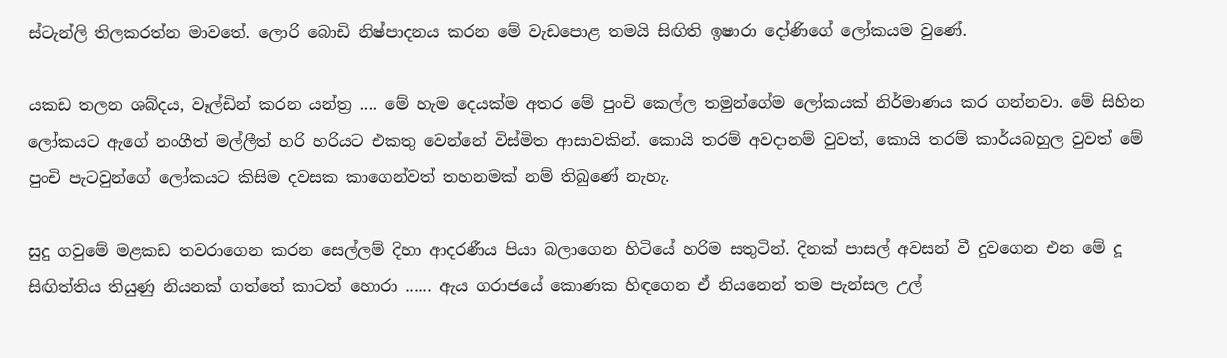ස්ටැන්ලි තිලකරත්න මාවතේ. ලොරි බොඩි නිෂ්පාදනය කරන මේ වැඩපොළ තමයි සිඟිති ඉෂාරා දෝණිගේ ලෝකයම වුණේ.

යකඩ තලන ශබ්දය, වෑල්ඩින් කරන යන්ත්‍ර .... මේ හැම දෙයක්ම අතර මේ පුංචි කෙල්ල තමුන්ගේම ලෝකයක් නිර්මාණය කර ගන්නවා. මේ සිහින ලෝකයට ඇගේ නංගීත් මල්ලීත් හරි හරියට එකතු වෙන්නේ විස්මිත ආසාවකින්. කොයි තරම් අවදානම් වුවත්, කොයි තරම් කාර්යබහුල වුවත් මේ පුංචි පැටවුන්ගේ ලෝකයට කිසිම දවසක කාගෙන්වත් තහනමක් නම් තිබුණේ නැහැ.

සුදු ගවුමේ මළකඩ තවරාගෙන කරන සෙල්ලම් දිහා ආදරණීය පියා බලාගෙන හිටියේ හරිම සතුටින්. දිනක් පාසල් අවසන් වී දුවගෙන එන මේ දූ සිඟිත්තිය තියුණු නියනක් ගත්තේ කාටත් හොරා ...... ඇය ගරාජයේ කොණක හිඳගෙන ඒ නියනෙන් තම පැන්සල උල්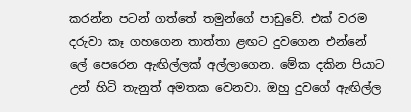කරන්න පටන් ගත්තේ තමුන්ගේ පාඩුවේ. එක් වරම දරුවා කෑ ගහගෙන තාත්තා ළඟට දුවගෙන එන්නේ ලේ පෙරෙන ඇඟිල්ලක් අල්ලාගෙන. මේක දකින පියාට උන් හිටි තැනුත් අමතක වෙනවා. ඔහු දුවගේ ඇඟිල්ල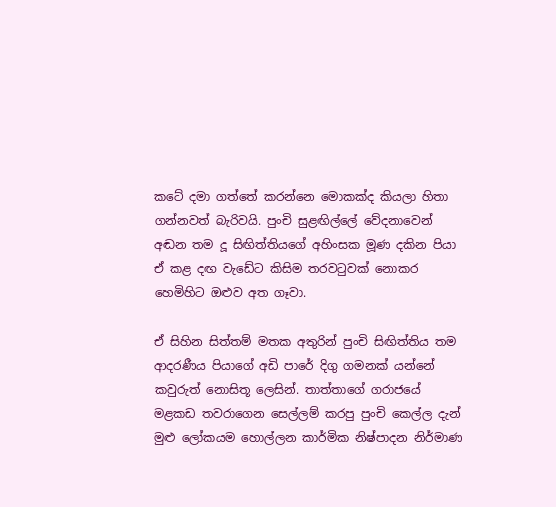කටේ දමා ගත්තේ කරන්නෙ මොකක්ද කියලා හිතා ගන්නවත් බැරිවයි. පුංචි සුළඟිල්ලේ වේදනාවෙන් අඬන තම දූ සිඟිත්තියගේ අහිංසක මූණ දකින පියා ඒ කළ දඟ වැඩේට කිසිම තරවටුවක් නොකර හෙමිහිට ඔළුව අත ගෑවා.

ඒ සිහින සිත්තම් මතක අතුරින් පුංචි සිඟිත්තිය තම ආදරණීය පියාගේ අඩි පාරේ දිගු ගමනක් යන්නේ කවුරුත් නොසිතූ ලෙසින්. තාත්තාගේ ගරාජයේ මළකඩ තවරාගෙන සෙල්ලම් කරපු පුංචි කෙල්ල දැන් මුළු ලෝකයම හොල්ලන කාර්මික නිෂ්පාදන නිර්මාණ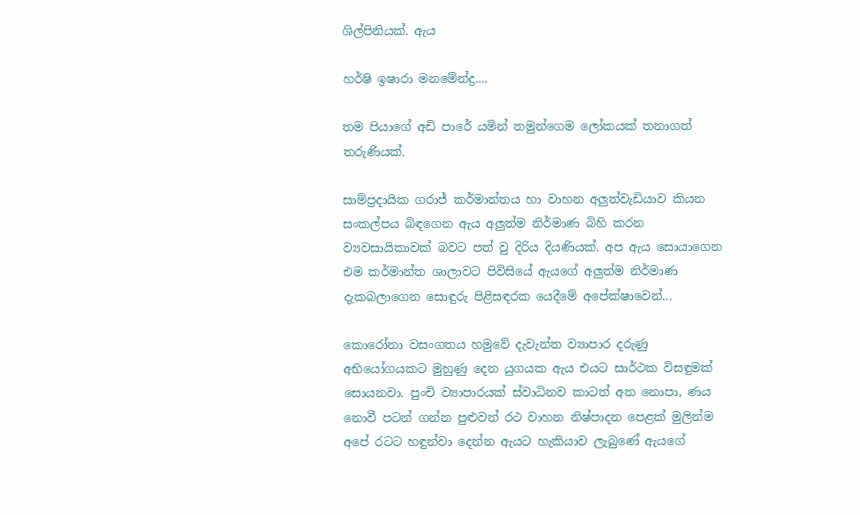ශිල්පිනියක්. ඇය

හර්ෂි ඉෂාරා මනමේන්ද්‍ර‍‍‍‍‍....

තම පියාගේ අඩි පාරේ යමින් තමුන්ගෙම ලෝකයක් තනාගත් තරුණියක්.

සාම්ප්‍රදායික ගරාජ් කර්මාන්තය හා වාහන අලුත්වැඩියාව කියන සංකල්පය බිඳගෙන ඇය අලුත්ම නිර්මාණ බිහි කරන ව්‍යවසායිකාවක් බවට පත් වු දිරිය දියණියක්. අප ඇය සොයාගෙන එම කර්මාන්ත ශාලාවට පිවිසියේ ඇයගේ අලුත්ම නිර්මාණ දැකබලාගෙන සොඳුරු පිළිසඳරක යෙදීමේ අපේක්ෂාවෙන්...

කොරෝනා වසංගතය හමුවේ දැවැන්ත ව්‍යාපාර දරුණු අභියෝගයකට මුහුණු දෙන යුගයක ඇය එයට සාර්ථක විසඳුමක් සොයනවා. පුංචි ව්‍යාපාරයක් ස්වාධිනව කාටත් අත නොපා, ණය නොවී පටන් ගන්න පුළුවන් රථ වාහන නිෂ්පාදන පෙළක් මුලින්ම අපේ රටට හඳුන්වා දෙන්න ඇයට හැකියාව ලැබුණේ ඇයගේ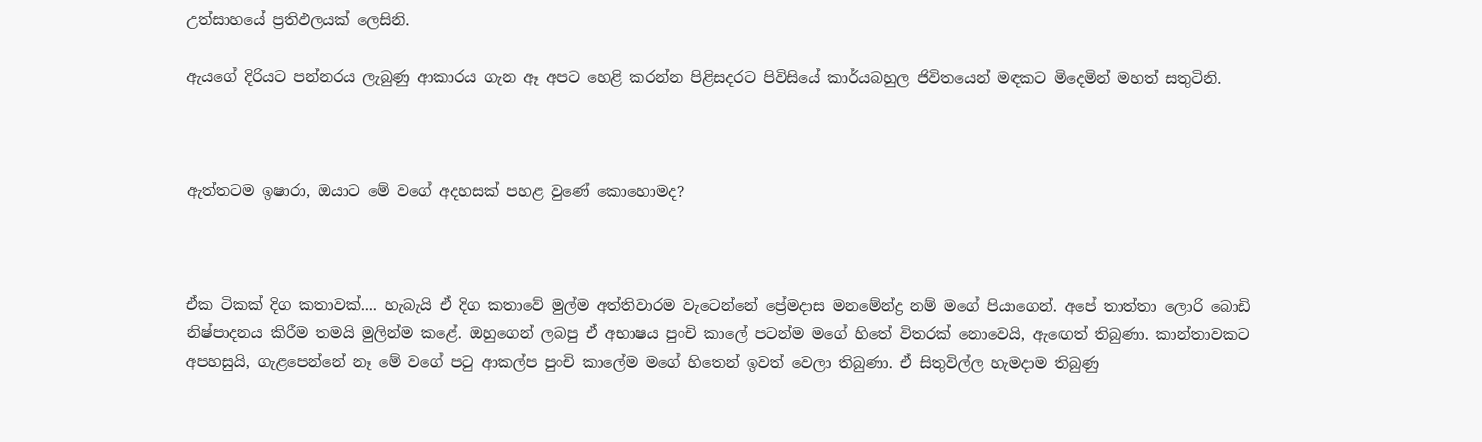උත්සාහයේ ප්‍රතිඵලයක් ලෙසිනි.

ඇයගේ දිරියට පන්නරය ලැබුණු ආකාරය ගැන ඈ අපට හෙළි කරන්න පිළිසදරට පිවිසියේ කාර්යබහුල ජිවිතයෙන් මඳකට මිදෙමින් මහත් සතුටිනි.



ඇත්තටම ඉෂාරා, ඔයාට මේ වගේ අදහසක් පහළ වුණේ කොහොමද?



ඒක ටිකක් දිග කතාවක්.... හැබැයි ඒ දිග කතාවේ මුල්ම අත්තිවාරම වැටෙන්නේ ප්‍රේමදාස මනමේන්ද්‍ර නම් මගේ පියාගෙන්. අපේ තාත්තා ලොරි බොඩි නිෂ්පාදනය කිරීම තමයි මුලින්ම කළේ. ඔහුගෙන් ලබපු ඒ අභාෂය පුංචි කාලේ පටන්ම මගේ හිතේ විතරක් නොවෙයි, ඇඟෙත් තිබුණා. කාන්තාවකට අපහසුයි, ගැළපෙන්නේ නෑ මේ වගේ පටු ආකල්ප පුංචි කාලේම මගේ හිතෙන් ඉවත් වෙලා තිබුණා. ඒ සිතුවිල්ල හැමදාම තිබුණු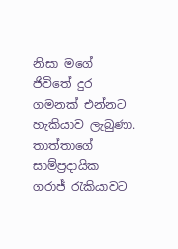නිසා මගේ ජිවිතේ දුර ගමනක් එන්නට හැකියාව ලැබුණා. තාත්තාගේ සාම්ප්‍රදායික ගරාජ් රැකියාවට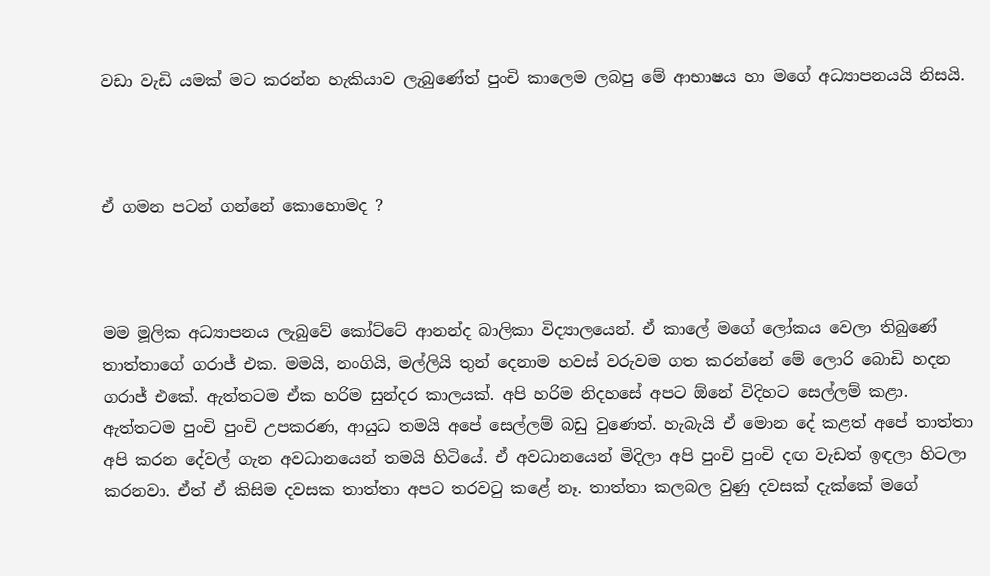වඩා වැඩි යමක් මට කරන්න හැකියාව ලැබුණේත් පුංචි කාලෙම ලබපු මේ ආභාෂය හා මගේ අධ්‍යාපනයයි නිසයි.



ඒ ගමන පටන් ගන්නේ කොහොමද ?



මම මූලික අධ්‍යාපනය ලැබුවේ කෝට්ටේ ආනන්ද බාලිකා විද්‍යාලයෙන්. ඒ කාලේ මගේ ලෝකය වෙලා තිබුණේ තාත්තාගේ ගරාජ් එක. මමයි, නංගියි, මල්ලියි තුන් දෙනාම හවස් වරුවම ගත කරන්නේ මේ ලොරි බොඩි හදන ගරාජ් එකේ. ඇත්තටම ඒක හරිම සුන්දර කාලයක්. අපි හරිම නිදහසේ අපට ඕනේ විදිහට සෙල්ලම් කළා. ඇත්තටම පුංචි පුංචි උපකරණ, ආයුධ තමයි අපේ සෙල්ලම් බඩු වුණෙත්. හැබැයි ඒ මොන දේ කළත් අපේ තාත්තා අපි කරන දේවල් ගැන අවධානයෙන් තමයි හිටියේ. ඒ අවධානයෙන් මිදිලා අපි පුංචි පුංචි දඟ වැඩත් ඉඳලා හිටලා කරනවා. ඒත් ඒ කිසිම දවසක තාත්තා අපට තරවටු කළේ නෑ. තාත්තා කලබල වුණු දවසක් දැක්කේ මගේ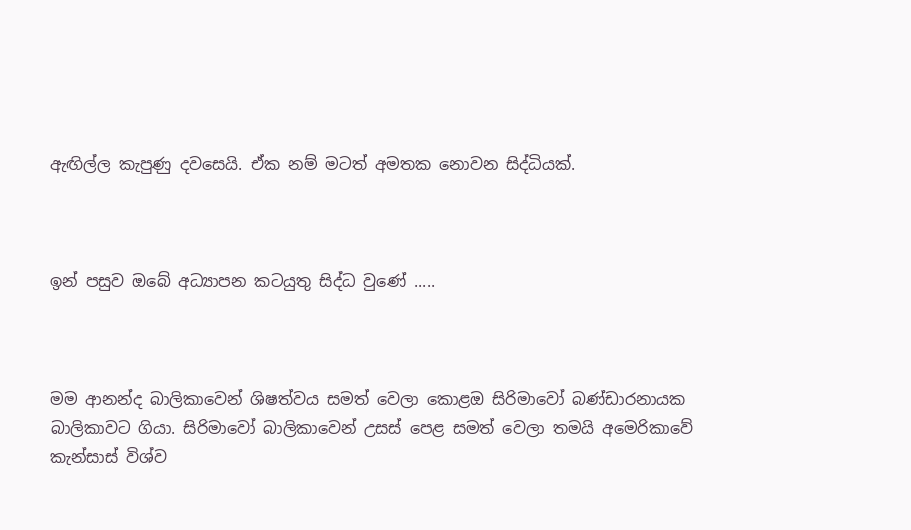ඇඟිල්ල කැපුණු දවසෙයි. ඒක නම් මටත් අමතක නොවන සිද්ධියක්.



ඉන් පසුව ඔබේ අධ්‍යාපන කටයුතු සිද්ධ වුණේ .....



මම ආනන්ද බාලිකාවෙන් ශිෂත්වය සමත් වෙලා කොළඔ සිරිමාවෝ බණ්ඩාරනායක බාලිකාවට ගියා. සිරිමාවෝ බාලිකාවෙන් උසස් පෙළ සමත් වෙලා තමයි අමෙරිකාවේ කැන්සාස් විශ්ව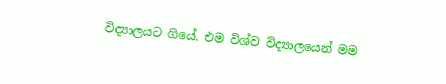විද්‍යාලයට ගියේ. එම විශ්ව විද්‍යාලයෙන් මම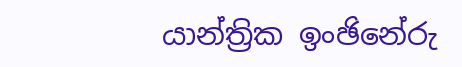යාන්ත්‍රික ඉංඡිනේරු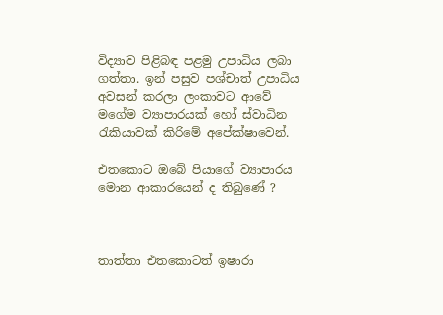විද්‍යාව පිළිබඳ පළමු උපාධිය ලබා ගත්තා. ඉන් පසුව පශ්චාත් උපාධිය අවසන් කරලා ලංකාවට ආවේ මගේම ව්‍යාපාරයක් හෝ ස්වාධින රැකියාවක් කිරිමේ අපේක්ෂාවෙන්.

එතකොට ඔබේ පියාගේ ව්‍යාපාරය මොන ආකාරයෙන් ද තිබුණේ ?



තාත්තා එතකොටත් ඉෂාරා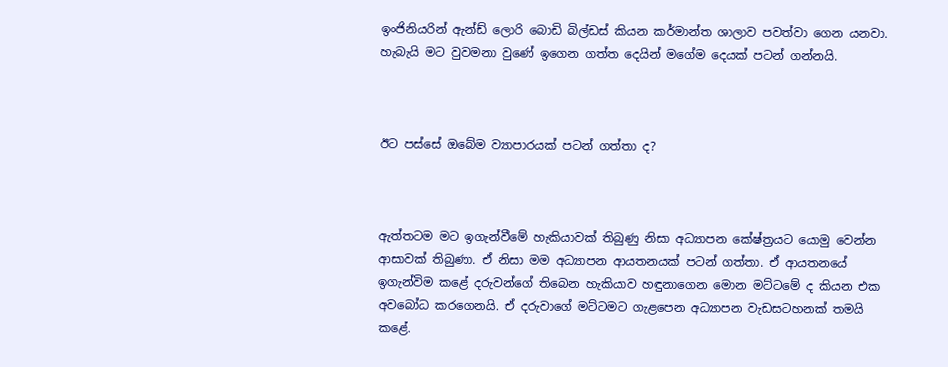ඉංජිනියරින් ඇන්ඩ් ලොරි බොඩි බිල්ඩස් කියන කර්මාන්ත ශාලාව පවත්වා ගෙන යනවා. හැබැයි මට වුවමනා වුණේ ඉගෙන ගත්ත දෙයින් මගේම දෙයක් පටන් ගන්නයි.



ඊට පස්සේ ඔබේම ව්‍යාපාරයක් පටන් ගත්තා ද?



ඇත්තටම මට ඉගැන්වීමේ හැකියාවක් තිබුණු නිසා අධ්‍යාපන කේෂ්ත්‍රයට යොමු වෙන්න ආසාවක් තිබුණා. ඒ නිසා මම අධ්‍යාපන ආයතනයක් පටන් ගත්තා. ඒ ආයතනයේ ඉගැන්විම කළේ දරුවන්ගේ තිබෙන හැකියාව හඳුනාගෙන මොන මට්ටමේ ද කියන එක අවබෝධ කරගෙනයි. ඒ දරුවාගේ මට්ටමට ගැළපෙන අධ්‍යාපන වැඩසටහනක් තමයි කළේ.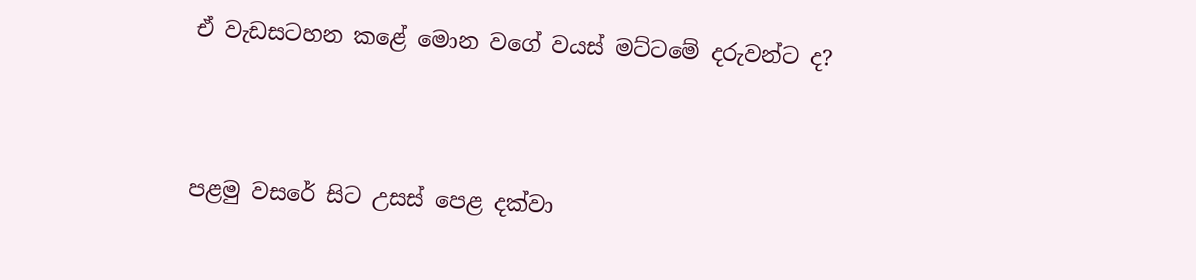ඒ වැඩසටහන කළේ මොන වගේ වයස් මට්ටමේ දරුවන්ට ද?



පළමු වසරේ සිට උසස් පෙළ දක්වා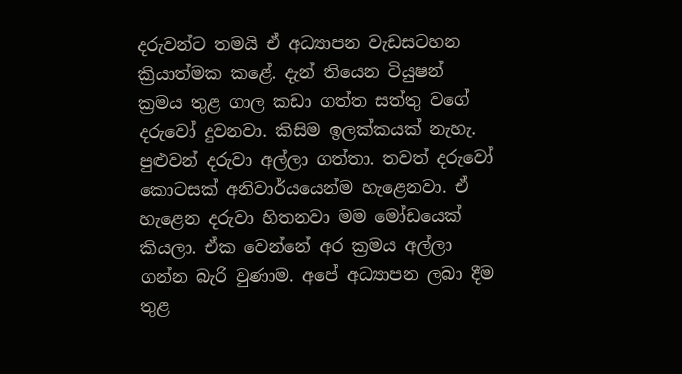දරුවන්ට තමයි ඒ අධ්‍යාපන වැඩසටහන ක්‍රියාත්මක කළේ. දැන් තියෙන ටියුෂන් ක්‍රමය තුළ ගාල කඩා ගත්ත සත්තු වගේ දරුවෝ දුවනවා. කිසිම ඉලක්කයක් නැහැ. පුළුවන් දරුවා අල්ලා ගත්තා. තවත් දරුවෝ කොටසක් අනිවාර්යයෙන්ම හැළෙනවා. ඒ හැළෙන දරුවා හිතනවා මම මෝඩයෙක් කියලා. ඒක වෙන්නේ අර ක්‍රමය අල්ලා ගන්න බැරි වුණාම. අපේ අධ්‍යාපන ලබා දීම තුළ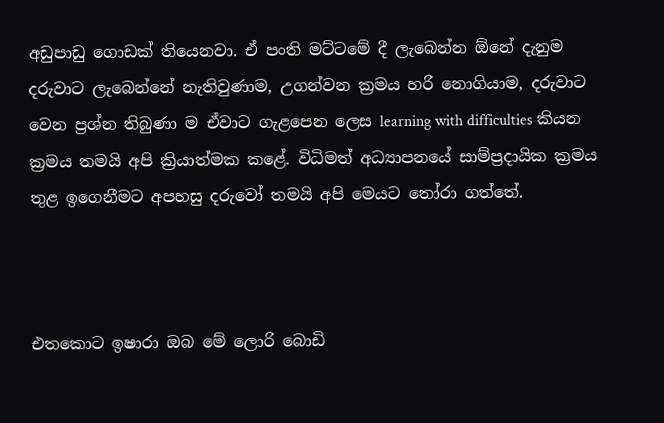අඩුපාඩු ගොඩක් තියෙනවා. ඒ පංති මට්ටමේ දී ලැබෙන්න ඕනේ දැනුම දරුවාට ලැබෙන්නේ නැතිවුණාම, උගන්වන ක්‍රමය හරි නොගියාම, දරුවාට වෙන ප්‍රශ්න තිබුණා ම ඒවාට ගැළපෙන ලෙස learning with difficulties කියන ක්‍රමය තමයි අපි ක්‍රියාත්මක කළේ. විධිමත් අධ්‍යාපනයේ සාම්ප්‍රදායික ක්‍රමය තුළ ඉගෙනීමට අපහසු දරුවෝ තමයි අපි මෙයට තෝරා ගත්තේ.



එතකොට ඉෂාරා ඔබ මේ ලොරි බොඩි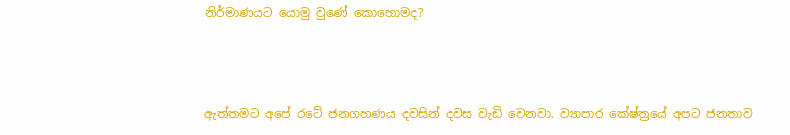නිර්මාණයට යොමු වුණේ කොහොමද?



ඇත්තමට අපේ රටේ ජනගහණය දවසින් දවස වැඩි වෙනවා. ව්‍යාපාර කේෂ්ත්‍රයේ අපට ජනතාව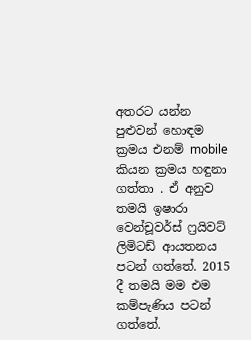අතරට යන්න පුළුවන් හොඳම ක්‍රමය එනම් mobile කියන ක්‍රමය හඳුනා ගත්තා . ඒ අනුව තමයි ඉෂාරා වෙන්චූවර්ස් ෆ්‍රයිවට් ලිමිටඩ් ආයතනය පටන් ගත්තේ. 2015 දී තමයි මම එම කම්පැණිය පටන් ගත්තේ.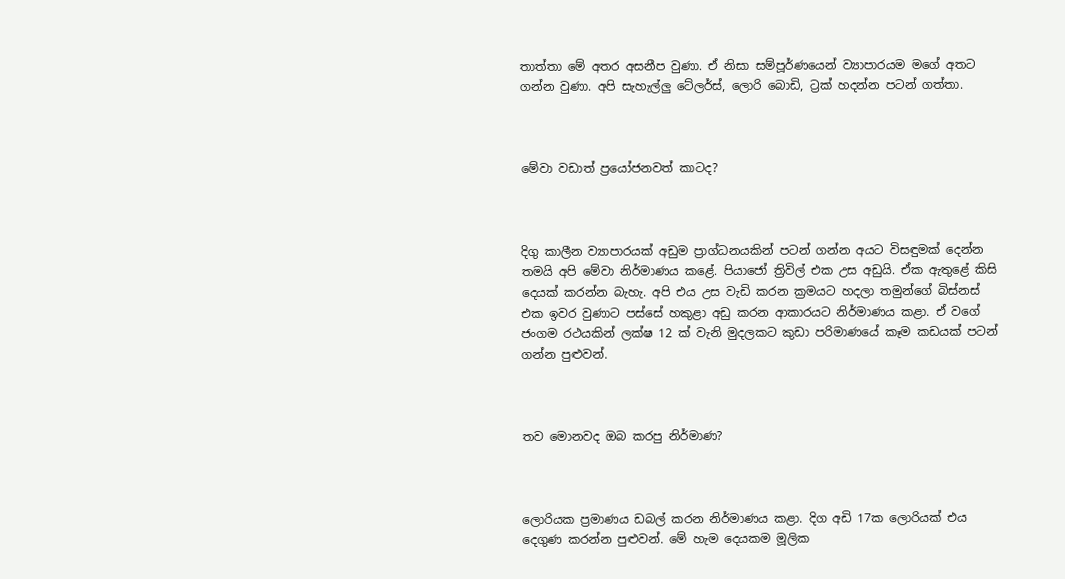තාත්තා මේ අතර අසනීප වුණා. ඒ නිසා සම්පූර්ණයෙන් ව්‍යාපාරයම මගේ අතට ගන්න වුණා. අපි සැහැල්ලු ටේලර්ස්, ලොරි බොඩි, ට්‍රක් හදන්න පටන් ගත්තා.



මේවා වඩාත් ප්‍රයෝජනවත් කාටද?



දිගු කාලීන ව්‍යාපාරයක් අඩුම ප්‍රාග්ධනයකින් පටන් ගන්න අයට විසඳුමක් දෙන්න තමයි අපි මේවා නිර්මාණය කළේ. පියාජෝ ත්‍රිවිල් එක උස අඩුයි. ඒක ඇතුළේ කිසි දෙයක් කරන්න බැහැ. අපි එය උස වැඩි කරන ක්‍රමයට හදලා තමුන්ගේ බිස්නස් එක ඉවර වුණාට පස්සේ හකුළා අඩු කරන ආකාරයට නිර්මාණය කළා. ඒ වගේ ජංගම රථයකින් ලක්ෂ 12 ක් වැනි මුදලකට කුඩා පරිමාණයේ කෑම කඩයක් පටන් ගන්න පුළුවන්.



තව මොනවද ඔබ කරපු නිර්මාණ?



ලොරියක ප්‍රමාණය ඩබල් කරන නිර්මාණය කළා. දිග අඩි 17ක ලොරියක් එය දෙගුණ කරන්න පුළුවන්. මේ හැම දෙයකම මූලික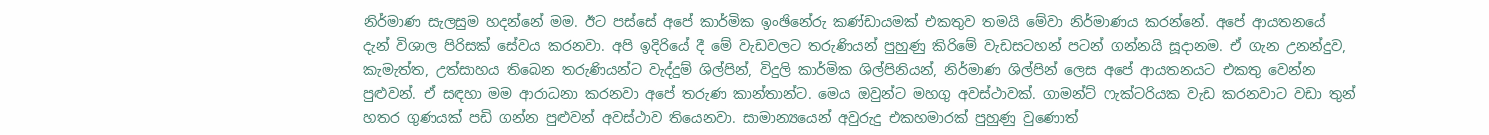නිර්මාණ සැලසුම හදන්නේ මම. ඊට පස්සේ අපේ කාර්මික ඉංඡිනේරු කණ්ඩායමක් එකතුව තමයි මේවා නිර්මාණය කරන්නේ. අපේ ආයතනයේ දැන් විශාල පිරිසක් සේවය කරනවා. අපි ඉදිරියේ දී මේ වැඩවලට තරුණියන් පුහුණු කිරිමේ වැඩසටහන් පටන් ගන්නයි සූදානම. ඒ ගැන උනන්දුව, කැමැත්ත, උත්සාහය තිබෙන තරුණියන්ට වැද්දුම් ශිල්පින්, විදුලි කාර්මික ශිල්පිනියන්, නිර්මාණ ශිල්පින් ලෙස අපේ ආයතනයට එකතු වෙන්න පුළුවන්. ඒ සඳහා මම ආරාධනා කරනවා අපේ තරුණ කාන්තාන්ට. මෙය ඔවුන්ට මහගු අවස්ථාවක්. ගාමන්ට් ෆැක්ටරියක වැඩ කරනවාට වඩා තුන් හතර ගුණයක් පඩි ගන්න පුළුවන් අවස්ථාව තියෙනවා. සාමාන්‍යයෙන් අවුරුදු එකහමාරක් පුහුණු වුණොත්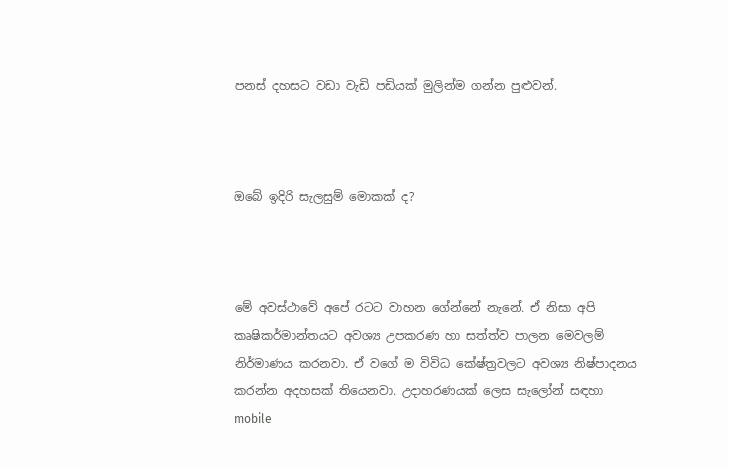පනස් දහසට වඩා වැඩි පඩියක් මුලින්ම ගන්න පුළුවන්.



ඔබේ ඉදිරි සැලසුම් මොකක් ද?



මේ අවස්ථාවේ අපේ රටට වාහන ගේන්නේ නැනේ. ඒ නිසා අපි කෘෂිකර්මාන්තයට අවශ්‍ය උපකරණ හා සත්ත්ව පාලන මෙවලම් නිර්මාණය කරනවා. ඒ වගේ ම විවිධ කේෂ්ත්‍රවලට අවශ්‍ය නිෂ්පාදනය කරන්න අදහසක් තියෙනවා. උදාහරණයක් ලෙස සැලෝන් සඳහා mobile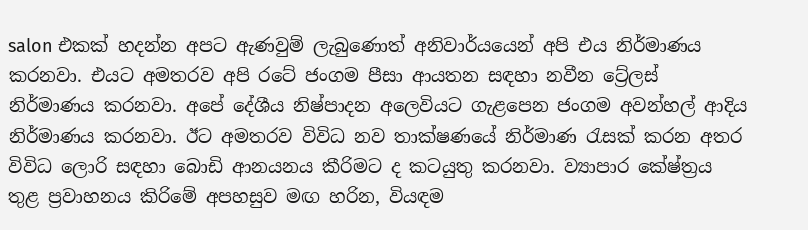salon එකක් හදන්න අපට ඇණවුම් ලැබුණොත් අනිවාර්යයෙන් අපි එය නිර්මාණය කරනවා. එයට අමතරව අපි රටේ ජංගම පීසා ආයතන සඳහා නවීන ට්‍රේලස් නිර්මාණය කරනවා. අපේ දේශීය නිෂ්පාදන අලෙවියට ගැළපෙන ජංගම අවන්හල් ආදිය නිර්මාණය කරනවා. ඊට අමතරව විවිධ නව තාක්ෂණයේ නිර්මාණ රැසක් කරන අතර විවිධ ලොරි සඳහා බොඩි ආනයනය කීරිමට ද කටයුතු කරනවා. ව්‍යාපාර කේෂ්ත්‍රය තුළ ප්‍රවාහනය කිරිමේ අපහසුව මඟ හරින, වියඳම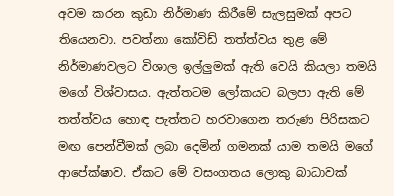අවම කරන කුඩා නිර්මාණ කිරීමේ සැලසුමක් අපට තියෙනවා. පවත්නා කෝවිඩ් තත්ත්වය තුළ මේ නිර්මාණවලට විශාල ඉල්ලුමක් ඇති වෙයි කියලා තමයි මගේ විශ්වාසය. ඇත්තටම ලෝකයට බලපා ඇති මේ තත්ත්වය හොඳ පැත්තට හරවාගෙන තරුණ පිරිසකට මඟ පෙන්වීමක් ලබා දෙමින් ගමනක් යාම තමයි මගේ ආපේක්ෂාව. ඒකට මේ වසංගතය ලොකු බාධාවක්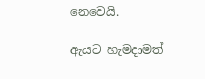නෙවෙයි.

ඇයට හැමදාමත්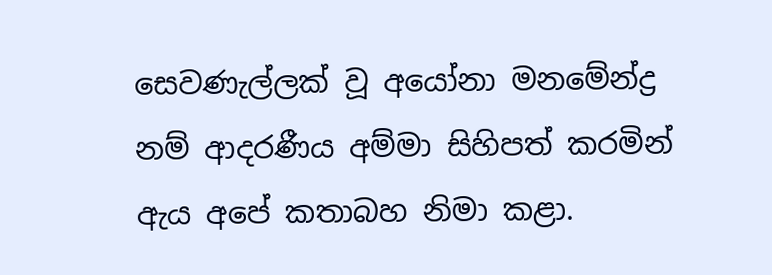සෙවණැල්ලක් වූ අයෝනා මනමේන්ද්‍ර නම් ආදරණීය අම්මා සිහිපත් කරමින් ඇය අපේ කතාබහ නිමා කළා.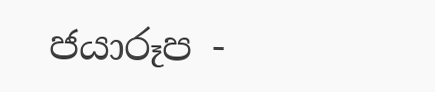ජයාරූප -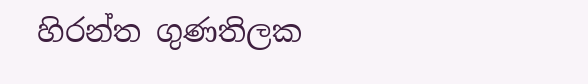හිරන්ත ගුණතිලක